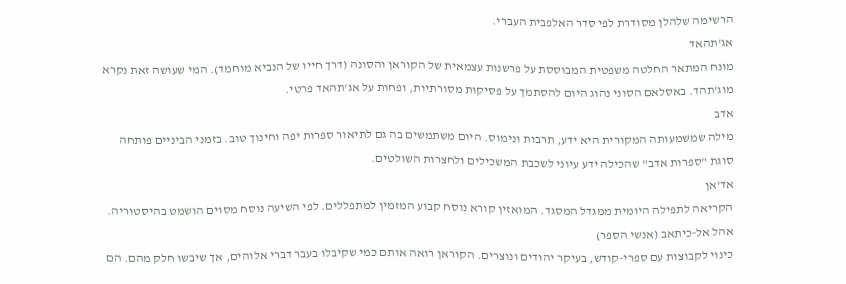הרשימה שלהלן מסודרת לפי סדר האלפבית העברי.
אג'תהאד
מונח המתאר החלטה משפטית המבוססת על פרשנות עצמאית של הקוראן והסונה (דרך חייו של הנביא מוחמד). המי שעושה זאת נקרא מוג'תהד. באסלאם הסוני נהוג היום להסתמך על פסיקות מסורתיות, ופחות על אג'תהאד פרטי.
אדב
מילה שמשמעותה המקורית היא ידע, תרבות ונימוס. היום משתמשים בה גם לתיאור ספרות יפה וחינוך טוב. בזמני הביניים פותחה סוגת "ספרות אדב" שהכילה ידע עיוני לשכבת המשכילים ולחצרות השולטים.
אד'אן
הקריאה לתפילה היומית ממגדל המסגד. המואזין קורא נוסח קבוע המזמין למתפללים. לפי השיעה נוסח מסוים הושמט בהיסטוריה.
אהל אל-כיתאב (אנשי הספר)
כינוי לקבוצות עם ספרי-קודש, בעיקר יהודים ונוצרים. הקוראן רואה אותם כמי שקיבלו בעבר דברי אלוהים, אך שיבשו חלק מהם. הם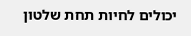יכולים לחיות תחת שלטון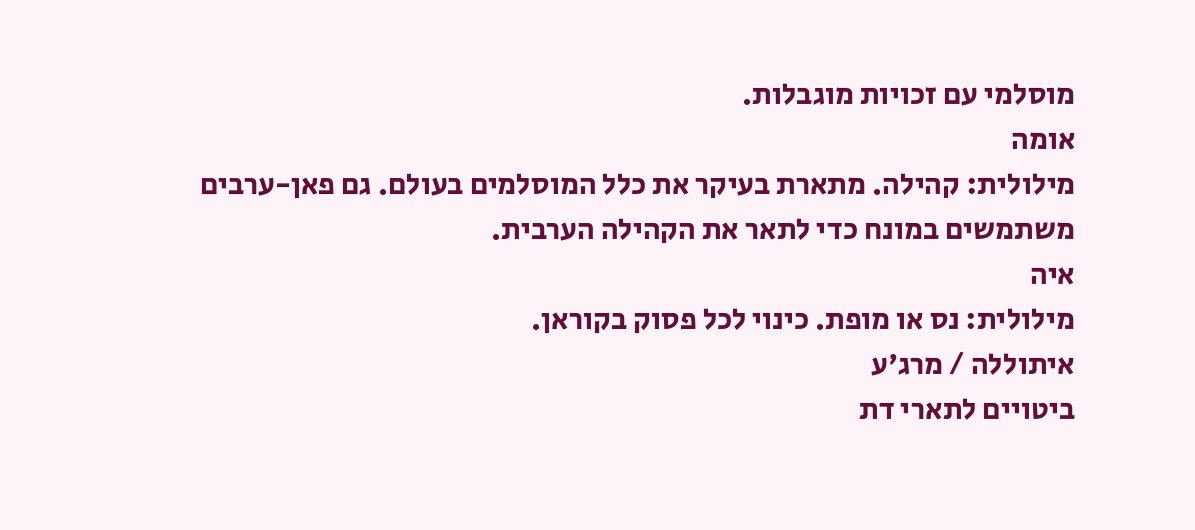מוסלמי עם זכויות מוגבלות.
אומה
מילולית: קהילה. מתארת בעיקר את כלל המוסלמים בעולם. גם פאן-ערבים משתמשים במונח כדי לתאר את הקהילה הערבית.
איה
מילולית: נס או מופת. כינוי לכל פסוק בקוראן.
איתוללה / מרג'ע
ביטויים לתארי דת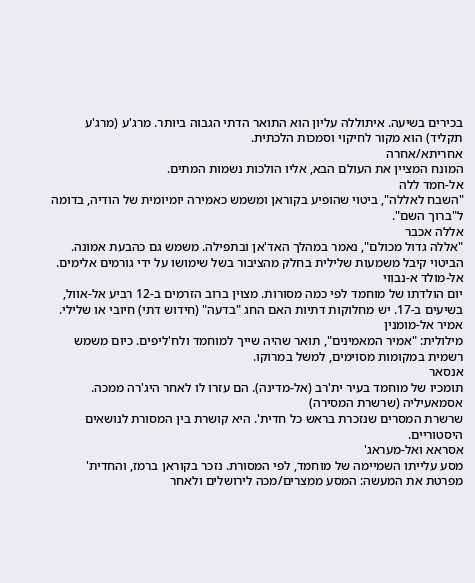בכירים בשיעה. איתוללה עליון הוא התואר הדתי הגבוה ביותר. מרג'ע (מרג'ע תקליד) הוא מקור לחיקוי וסמכות הלכתית.
אחריתא/אחרה
המונח המציין את העולם הבא, אליו הולכות נשמות המתים.
אל-חמד ללה
"השבח לאללה", ביטוי שהופיע בקוראן ומשמש כאמירה יומיומית של הודיה, בדומה ל"ברוך השם".
אללה אכבר
"אללה גדול מכולם", נאמר במהלך האד'אן ובתפילה. משמש גם כהבעת אמונה. הביטוי קיבל משמעות שלילית בחלק מהציבור בשל שימושו על ידי גורמים אלימים.
אל-מולד א-נבווי
יום הולדתו של מוחמד לפי כמה מסורות. מצוין ברוב הזרמים ב-12 רביע אל-אוול, בשיעים ב-17. יש מחלוקות דתיות האם החג "בדעה" (חידוש דתי) חיובי או שלילי.
אמיר אל-מומנין
מילולית: "אמיר המאמינים", תואר שהיה שייך למוחמד ולח'ליפים. כיום משמש רשמית במקומות מסוימים, למשל במרוקו.
אנסאר
תומכיו של מוחמד בעיר ית'רב (אל-מדינה). הם עזרו לו לאחר היג'רה ממכה.
אסמאעיליה (שרשרת המסירה)
שרשרת המסרים שנזכרת בראש כל חדית'. היא קושרת בין המסורת לנושאים היסטוריים.
אסראא ואל-מעראג'
מסע עלייתו השמיימה של מוחמד, לפי המסורת. נזכר בקוראן ברמז, והחדית' מפרטת את המעשה: המסע ממצרים/מכה לירושלים ולאחר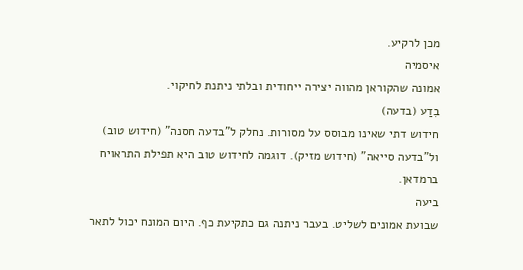מכן לרקיע.
איסמיה
אמונה שהקוראן מהווה יצירה ייחודית ובלתי ניתנת לחיקוי.
בִדַע (בדעה)
חידוש דתי שאינו מבוסס על מסורות. נחלק ל"בדעה חסנה" (חידוש טוב) ול"בדעה סייאה" (חידוש מזיק). דוגמה לחידוש טוב היא תפילת התראויח ברמדאן.
ביעה
שבועת אמונים לשליט. בעבר ניתנה גם כתקיעת כף. היום המונח יכול לתאר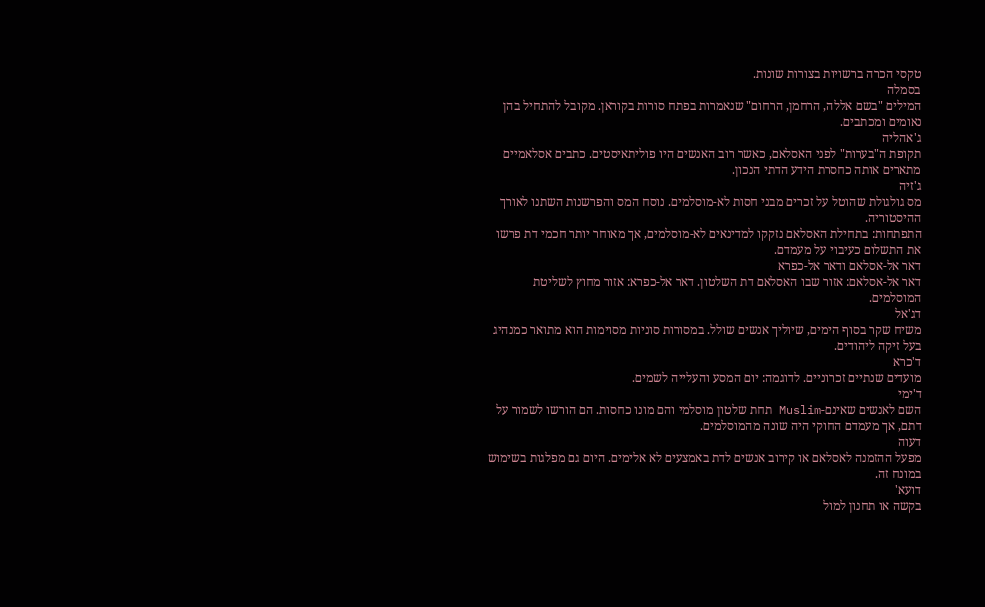טקסי הכרה ברשויות בצורות שונות.
בסמלה
המילים "בשם אללה, הרחמן, הרחום" שנאמרות בפתח סורות בקוראן. מקובל להתחיל בהן נאומים ומכתבים.
ג'אהליה
תקופת ה"בערות" לפני האסלאם, כאשר רוב האנשים היו פוליתאיסטים. כתבים אסלאמיים מתארים אותה כחסרת הידע הדתי הנכון.
ג'זיה
מס גולגולת שהוטל על זכרים מבני חסות לא-מוסלמים. נוסח המס והפרשנות השתנו לאורך ההיסטוריה.
התפתחות: בתחילת האסלאם נזקקו למדינאים לא-מוסלמים, אך מאוחר יותר חכמי דת פרשו את התשלום כעיבוי על מעמדם.
דאר אל-אסלאם ודאר אל-כפרא
דאר אל-אסלאם: אזור שבו האסלאם דת השלטון. דאר אל-כפרא: אזור מחוץ לשליטת המוסלמים.
דג'אל
משיח שקר בסוף הימים, שיוליך אנשים שולל. במסורות סוניות מסוימות הוא מתואר כמנהיג בעל זיקה ליהודים.
ד'כרא
מועדים שנתיים זכרוניים. לדוגמה: יום המסע והעלייה לשמים.
ד'ימי
השם לאנשים שאינם-Muslim תחת שלטון מוסלמי והם מונו כחסות. הם הורשו לשמור על דתם, אך מעמדם החוקי היה שונה מהמוסלמים.
דעוה
מפעל ההזמנה לאסלאם או קירוב אנשים לדת באמצעים לא אלימים. היום גם מפלגות בשימוש במונח זה.
דועא'
בקשה או תחנון למול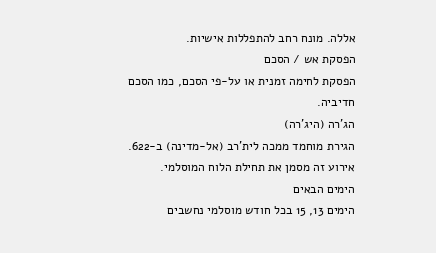אללה. מונח רחב להתפללות אישיות.
הפסקת אש / הסכם
הפסקת לחימה זמנית או על-פי הסכם, כמו הסכם חדיביה.
הג'רה (היג'רה)
הגירת מוחמד ממכה לית'רב (אל-מדינה) ב-622. אירוע זה מסמן את תחילת הלוח המוסלמי.
הימים הבאים
הימים 13, 15 בכל חודש מוסלמי נחשבים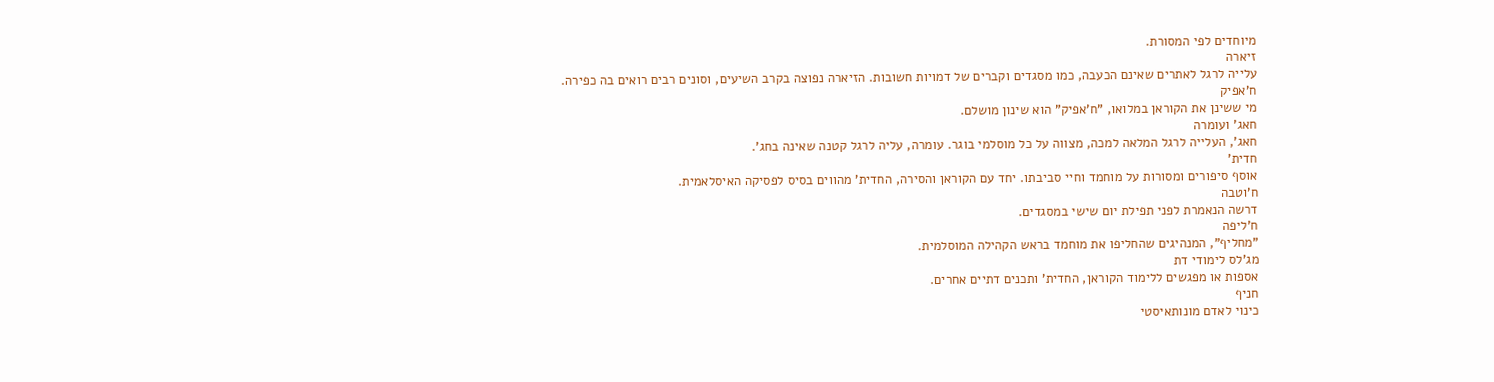מיוחדים לפי המסורת.
זיארה
עלייה לרגל לאתרים שאינם הכעבה, כמו מסגדים וקברים של דמויות חשובות. הזיארה נפוצה בקרב השיעים, וסונים רבים רואים בה כפירה.
ח'אפיק
מי ששינן את הקוראן במלואו, "ח'אפיק" הוא שינון מושלם.
חאג' ועומרה
חאג', העלייה לרגל המלאה למכה, מצווה על כל מוסלמי בוגר. עומרה, עליה לרגל קטנה שאינה בחג'.
חדית'
אוסף סיפורים ומסורות על מוחמד וחיי סביבתו. יחד עם הקוראן והסירה, החדית' מהווים בסיס לפסיקה האיסלאמית.
ח'וטבה
דרשה הנאמרת לפני תפילת יום שישי במסגדים.
ח'ליפה
"מחליף", המנהיגים שהחליפו את מוחמד בראש הקהילה המוסלמית.
מג'לס לימודי דת
אספות או מפגשים ללימוד הקוראן, החדית' ותכנים דתיים אחרים.
חניף
כינוי לאדם מונותאיסטי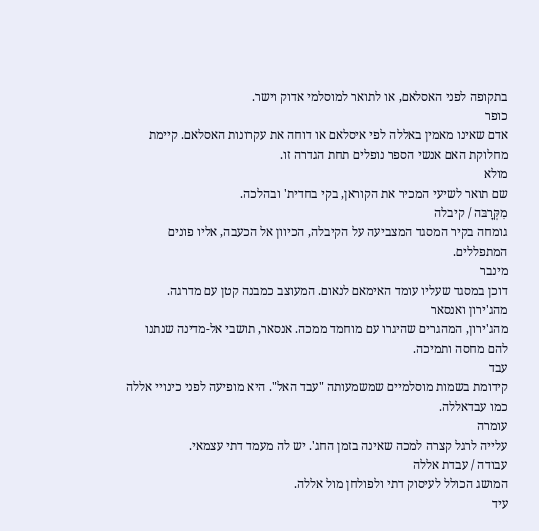בתקופה לפני האסלאם, או לתואר למוסלמי אדוק וישר.
כופר
אדם שאינו מאמין באללה לפי איסלאם או דוחה את עקרונות האסלאם. קיימת מחלוקת האם אנשי הספר נופלים תחת הגדרה זו.
מולא
שם תואר לשיעי המכיר את הקוראן, בקי בחדית' ובהלכה.
מִקְּרָבּה / קיבלה
גומחה בקיר המסגד המצביעה על הקיבלה, הכיוון אל הכעבה, אליו פונים המתפללים.
מינבר
דוכן במסגד שעליו עומד האימאם לנאום. המעוצב כמבנה קטן עם מדרגה.
מהג'ירון ואנסאר
מהג'ירון, המהגרים שהיגרו עם מוחמד ממכה. אנסאר, תושבי אל-מדינה שנתנו להם מחסה ותמיכה.
עבד
קידומת בשמות מוסלמיים שמשמעותה "עבד האל". היא מופיעה לפני כינויי אללה כמו עבדאללה.
עומרה
עלייה לרגל קצרה למכה שאינה בזמן החג'. יש לה מעמד דתי עצמאי.
עבודה / עבדת אללה
המושג הכולל לעיסוק דתי ולפולחן מול אללה.
עיד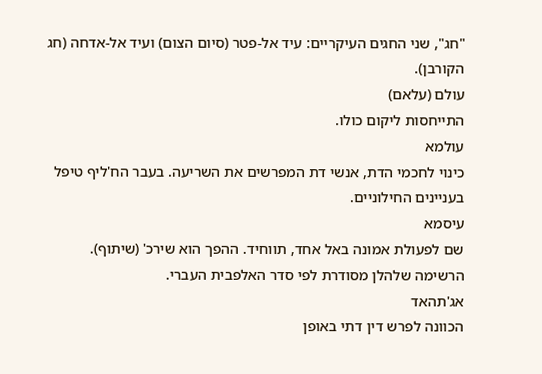"חג", שני החגים העיקריים: עיד אל-פטר (סיום הצום) ועיד אל-אדחה (חג הקורבן).
עולם (עלאם)
התייחסות ליקום כולו.
עולמא
כינוי לחכמי הדת, אנשי דת המפרשים את השריעה. בעבר הח'ליף טיפל בעניינים החילוניים.
עיסמא
שם לפעולת אמונה באל אחד, תווחיד. ההפך הוא שירכ' (שיתוף).
הרשימה שלהלן מסודרת לפי סדר האלפבית העברי.
אג'תהאד
הכוונה לפרש דין דתי באופן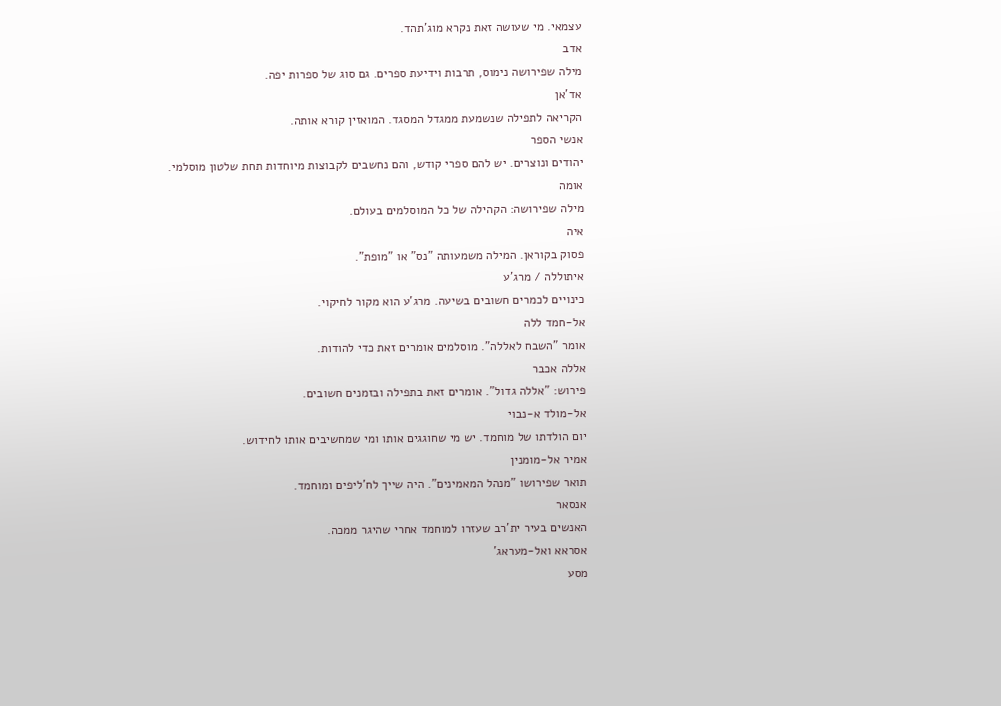עצמאי. מי שעושה זאת נקרא מוג'תהד.
אדב
מילה שפירושה נימוס, תרבות וידיעת ספרים. גם סוג של ספרות יפה.
אד'אן
הקריאה לתפילה שנשמעת ממגדל המסגד. המואזין קורא אותה.
אנשי הספר
יהודים ונוצרים. יש להם ספרי קודש, והם נחשבים לקבוצות מיוחדות תחת שלטון מוסלמי.
אומה
מילה שפירושה: הקהילה של כל המוסלמים בעולם.
איה
פסוק בקוראן. המילה משמעותה "נס" או "מופת".
איתוללה / מרג'ע
כינויים לכמרים חשובים בשיעה. מרג'ע הוא מקור לחיקוי.
אל-חמד ללה
אומר "השבח לאללה". מוסלמים אומרים זאת כדי להודות.
אללה אכבר
פירוש: "אללה גדול". אומרים זאת בתפילה ובזמנים חשובים.
אל-מולד א-נבוי
יום הולדתו של מוחמד. יש מי שחוגגים אותו ומי שמחשיבים אותו לחידוש.
אמיר אל-מומנין
תואר שפירושו "מנהל המאמינים". היה שייך לח'ליפים ומוחמד.
אנסאר
האנשים בעיר ית'רב שעזרו למוחמד אחרי שהיגר ממכה.
אסראא ואל-מעראג'
מסע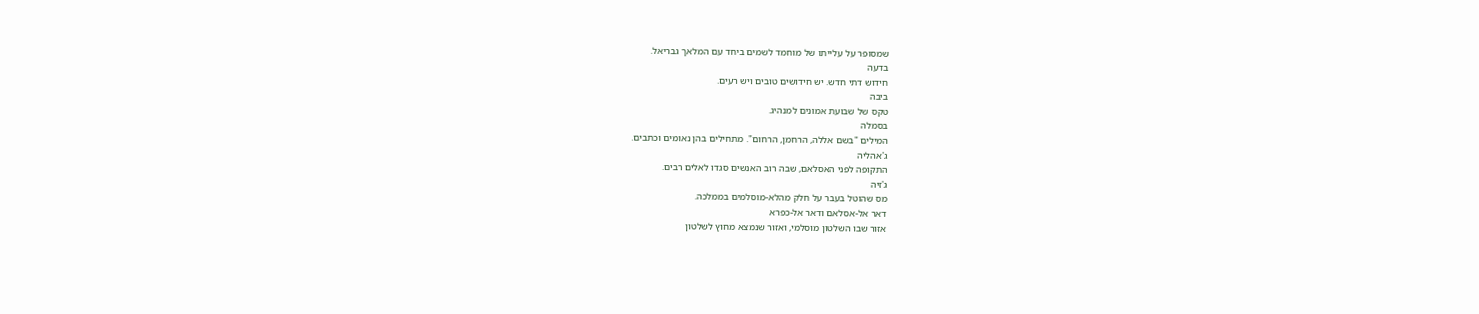שמסופר על עלייתו של מוחמד לשמים ביחד עם המלאך גבריאל.
בדעה
חידוש דתי חדש. יש חידושים טובים ויש רעים.
ביבה
טקס של שבועת אמונים למנהיג.
בסמלה
המילים "בשם אללה, הרחמן, הרחום". מתחילים בהן נאומים וכתבים.
ג'אהליה
התקופה לפני האסלאם, שבה רוב האנשים סגדו לאלים רבים.
ג'זיה
מס שהוטל בעבר על חלק מהלא-מוסלמים בממלכה.
דאר אל-אסלאם ודאר אל-כפרא
אזור שבו השלטון מוסלמי, ואזור שנמצא מחוץ לשלטון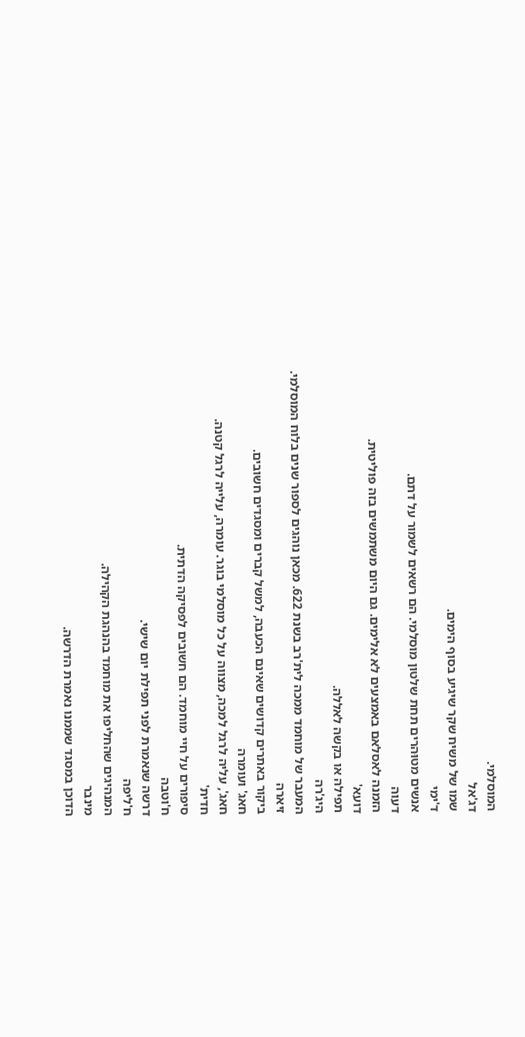המוסלמי.
דג'אל
שמו של משיח שקר שיגיע בסוף הימים.
ד'ימי
אנשים מטוּהרים תחת שלטון מוסלמי. הם רשאים לשמור על דתם.
דעוה
הזמנה לאסלאם באמצעים לא אלימים. גם היום משתמשים בזה פוליטית.
דועא'
תפילה או בקשה לאללה.
היג'רה
המעבר של מוחמד ממכה לית'רב בשנת 622. מכאן נוהגים לספור שנים בלוח המוסלמי.
זיארה
ביקור באתרים קדושים שאינם הכעבה, למשל קברים ומסגדים חשובים.
חאג' ועומרה
חאג', עליה לרגל למכה, מצווה על כל מוסלמי בוגר. עומרה, עלייה לרגל קטנה.
חדית'
סיפורים על חיי מוחמד. הם חשובים לפסיקה הדתית.
ח'וטבה
דרשה שנאמרת לפני תפילת יום שישי.
ח'ליפה
המנהיגים שהחליפו את מוחמד בהנהגת הקהילה.
מינבר
הדוכן במסגד שממנו נאמרת הדרשה.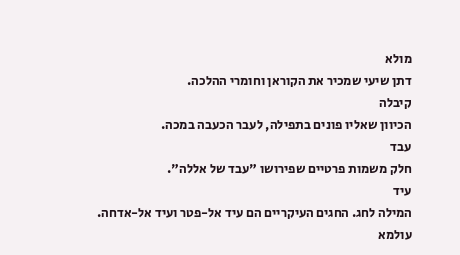מולא
דתן שיעי שמכיר את הקוראן וחומרי ההלכה.
קיבלה
הכיוון שאליו פונים בתפילה, לעבר הכעבה במכה.
עבד
חלק משמות פרטיים שפירושו "עבד של אללה".
עיד
המילה לחג. החגים העיקריים הם עיד אל-פטר ועיד אל-אדחה.
עולמא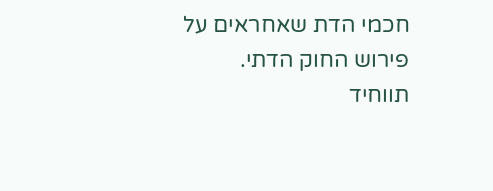חכמי הדת שאחראים על פירוש החוק הדתי.
תווחיד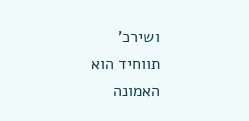ושירכ'
תווחיד הוא האמונה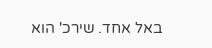באל אחד. שירכ' הוא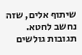שיתוף אלים, שזה נחשב לחטא.
תגובות גולשים